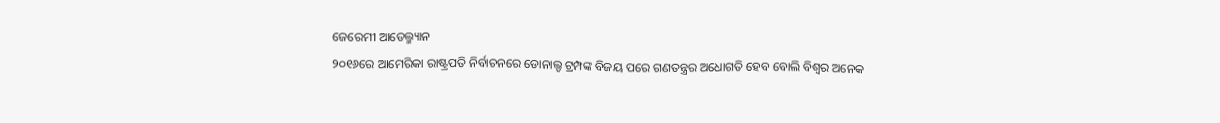ଜେରେମୀ ଆଡେଲ୍ମ୍ୟାନ
୨୦୧୬ରେ ଆମେରିକା ରାଷ୍ଟ୍ରପତି ନିର୍ବାଚନରେ ଡୋନାଲ୍ଡ ଟ୍ରମ୍ପଙ୍କ ବିଜୟ ପରେ ଗଣତନ୍ତ୍ରର ଅଧୋଗତି ହେବ ବୋଲି ବିଶ୍ୱର ଅନେକ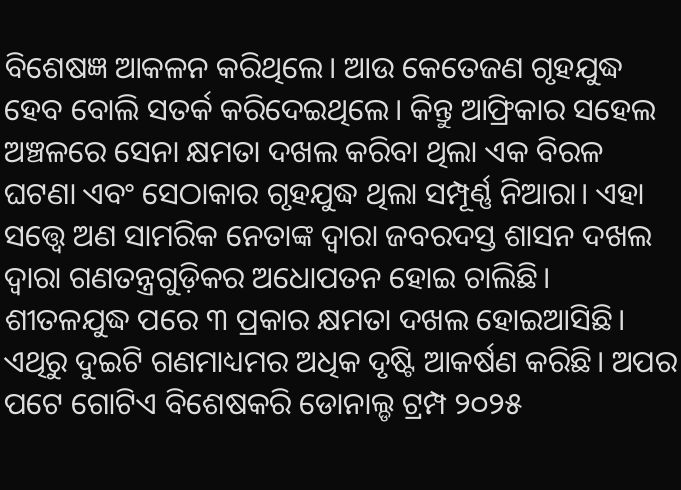ବିଶେଷଜ୍ଞ ଆକଳନ କରିଥିଲେ। ଆଉ କେତେଜଣ ଗୃହଯୁଦ୍ଧ ହେବ ବୋଲି ସତର୍କ କରିଦେଇଥିଲେ। କିନ୍ତୁ ଆଫ୍ରିକାର ସହେଲ ଅଞ୍ଚଳରେ ସେନା କ୍ଷମତା ଦଖଲ କରିବା ଥିଲା ଏକ ବିରଳ ଘଟଣା ଏବଂ ସେଠାକାର ଗୃହଯୁଦ୍ଧ ଥିଲା ସମ୍ପୂର୍ଣ୍ଣ ନିଆରା। ଏହା ସତ୍ତ୍ୱେ ଅଣ ସାମରିକ ନେତାଙ୍କ ଦ୍ୱାରା ଜବରଦସ୍ତ ଶାସନ ଦଖଲ ଦ୍ୱାରା ଗଣତନ୍ତ୍ରଗୁଡ଼ିକର ଅଧୋପତନ ହୋଇ ଚାଲିଛି। ଶୀତଳଯୁଦ୍ଧ ପରେ ୩ ପ୍ରକାର କ୍ଷମତା ଦଖଲ ହୋଇଆସିଛି। ଏଥିରୁ ଦୁଇଟି ଗଣମାଧ୍ୟମର ଅଧିକ ଦୃଷ୍ଟି ଆକର୍ଷଣ କରିଛି। ଅପର ପଟେ ଗୋଟିଏ ବିଶେଷକରି ଡୋନାଲ୍ଡ ଟ୍ରମ୍ପ ୨୦୨୫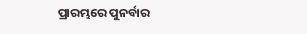ପ୍ରାରମ୍ଭରେ ପୁନର୍ବାର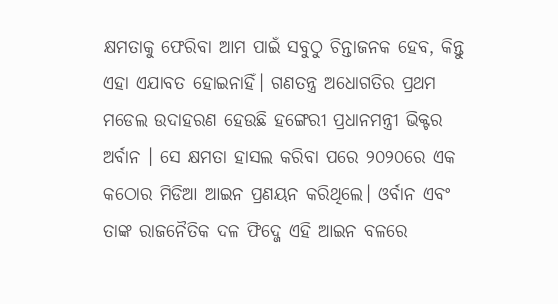କ୍ଷମତାକୁ ଫେରିବା ଆମ ପାଇଁ ସବୁଠୁ ଚିନ୍ତାଜନକ ହେବ, କିନ୍ତୁ ଏହା ଏଯାବତ ହୋଇନାହିଁ। ଗଣତନ୍ତ୍ର ଅଧୋଗତିର ପ୍ରଥମ ମଡେଲ ଉଦାହରଣ ହେଉଛି ହଙ୍ଗେରୀ ପ୍ରଧାନମନ୍ତ୍ରୀ ଭିକ୍ଟର ଅର୍ବାନ । ସେ କ୍ଷମତା ହାସଲ କରିବା ପରେ ୨୦୨୦ରେ ଏକ କଠୋର ମିଡିଆ ଆଇନ ପ୍ରଣୟନ କରିଥିଲେ। ଓର୍ବାନ ଏବଂ ତାଙ୍କ ରାଜନୈତିକ ଦଳ ଫିଦ୍ଜେ ଏହି ଆଇନ ବଳରେ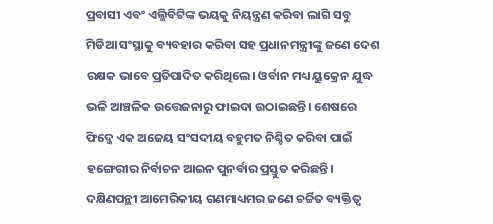ପ୍ରବାସୀ ଏବଂ ଏଲ୍ଜିବିଟିଙ୍କ ଭୟକୁ ନିୟନ୍ତ୍ରଣ କରିବା ଲାଗି ସବୁ ମିଡିଆ ସଂସ୍ଥାକୁ ବ୍ୟବହାର କରିବା ସହ ପ୍ରଧାନମନ୍ତ୍ରୀଙ୍କୁ ଜଣେ ଦେଶ ରକ୍ଷକ ଭାବେ ପ୍ରତିପାଦିତ କରିଥିଲେ। ଓର୍ବାନ ମଧ୍ୟ ୟୁକ୍ରେନ ଯୁଦ୍ଧ ଭଳି ଆଞ୍ଚଳିକ ଉତ୍ତେଜନାରୁ ଫାଇଦା ଉଠାଇଛନ୍ତି। ଶେଷରେ ଫିଦ୍ଜେ ଏକ ଅଜେୟ ସଂସଦୀୟ ବହୁମତ ନିଶ୍ଚିତ କରିବା ପାଇଁ ହଙ୍ଗେରୀର ନିର୍ବାଚନ ଆଇନ ପୁନର୍ବାର ପ୍ରସ୍ତୁତ କରିଛନ୍ତି। ଦକ୍ଷିଣପନ୍ଥୀ ଆମେରିକୀୟ ଗଣମାଧ୍ୟମର ଜଣେ ଚର୍ଚ୍ଚିତ ବ୍ୟକ୍ତିତ୍ୱ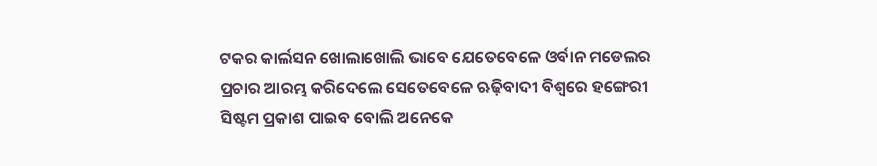ଟକର କାର୍ଲସନ ଖୋଲାଖୋଲି ଭାବେ ଯେତେବେଳେ ଓର୍ବାନ ମଡେଲର ପ୍ରଚାର ଆରମ୍ଭ କରିଦେଲେ ସେତେବେଳେ ଋଢ଼ିବାଦୀ ବିଶ୍ୱରେ ହଙ୍ଗେରୀ ସିଷ୍ଟମ ପ୍ରକାଶ ପାଇବ ବୋଲି ଅନେକେ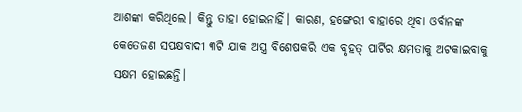ଆଶଙ୍କା କରିଥିଲେ। କିନ୍ତୁ ତାହା ହୋଇନାହିଁ। କାରଣ, ହଙ୍ଗେରୀ ବାହାରେ ଥିବା ଓର୍ବାନଙ୍କ କେତେଜଣ ସପକ୍ଷବାଦୀ ୩ଟି ଯାକ ଅସ୍ତ୍ର ବିଶେଷକରି ଏକ ବୃହତ୍ ପାର୍ଟିର କ୍ଷମତାକୁ ଅଟକାଇବାକୁ ସକ୍ଷମ ହୋଇଛନ୍ତି।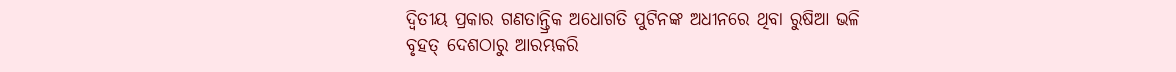ଦ୍ୱିତୀୟ ପ୍ରକାର ଗଣତାନ୍ତ୍ରିକ ଅଧୋଗତି ପୁଟିନଙ୍କ ଅଧୀନରେ ଥିବା ରୁଷିଆ ଭଳି ବୃହତ୍ ଦେଶଠାରୁ ଆରମ୍ଭକରି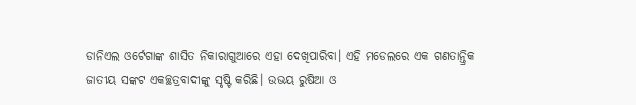ଡାନିଏଲ ଓର୍ଟେଗାଙ୍କ ଶାସିତ ନିକାରାଗୁଆରେ ଏହା ଦେଖିପାରିବା। ଏହି ମଡେଲରେ ଏକ ଗଣତାନ୍ତ୍ରିକ ଜାତୀୟ ସଙ୍କଟ ଏକଚ୍ଛତ୍ରବାଦୀଙ୍କୁ ସୃଷ୍ଟି କରିଛି। ଉଭୟ ରୁଷିଆ ଓ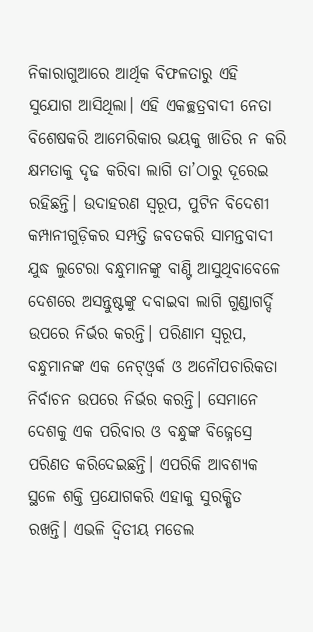ନିକାରାଗୁଆରେ ଆର୍ଥିକ ବିଫଳତାରୁ ଏହି ସୁଯୋଗ ଆସିଥିଲା। ଏହି ଏକଚ୍ଛତ୍ରବାଦୀ ନେତା ବିଶେଷକରି ଆମେରିକାର ଭୟକୁ ଖାତିର ନ କରି କ୍ଷମତାକୁ ଦୃଢ କରିବା ଲାଗି ତା’ଠାରୁ ଦୂରେଇ ରହିଛନ୍ତି। ଉଦାହରଣ ସ୍ବରୂପ, ପୁଟିନ ବିଦେଶୀ କମ୍ପାନୀଗୁଡ଼ିକର ସମ୍ପତ୍ତି ଜବତକରି ସାମନ୍ତବାଦୀ ଯୁଦ୍ଧ ଲୁଟେରା ବନ୍ଧୁମାନଙ୍କୁ ବାଣ୍ଟି ଆସୁଥିବାବେଳେ ଦେଶରେ ଅସନ୍ତୁଷ୍ଟଙ୍କୁ ଦବାଇବା ଲାଗି ଗୁଣ୍ଡାଗର୍ଦ୍ଦି ଉପରେ ନିର୍ଭର କରନ୍ତି। ପରିଣାମ ସ୍ବରୂପ, ବନ୍ଧୁମାନଙ୍କ ଏକ ନେଟ୍ଓ୍ବର୍କ ଓ ଅନୌପଚାରିକତା ନିର୍ବାଚନ ଉପରେ ନିର୍ଭର କରନ୍ତି। ସେମାନେ ଦେଶକୁ ଏକ ପରିବାର ଓ ବନ୍ଧୁଙ୍କ ବିଜ୍ନେସ୍ରେ ପରିଣତ କରିଦେଇଛନ୍ତି। ଏପରିକି ଆବଶ୍ୟକ ସ୍ଥଳେ ଶକ୍ତି ପ୍ରଯୋଗକରି ଏହାକୁ ସୁରକ୍ଷିତ ରଖନ୍ତି। ଏଭଳି ଦ୍ୱିତୀୟ ମଡେଲ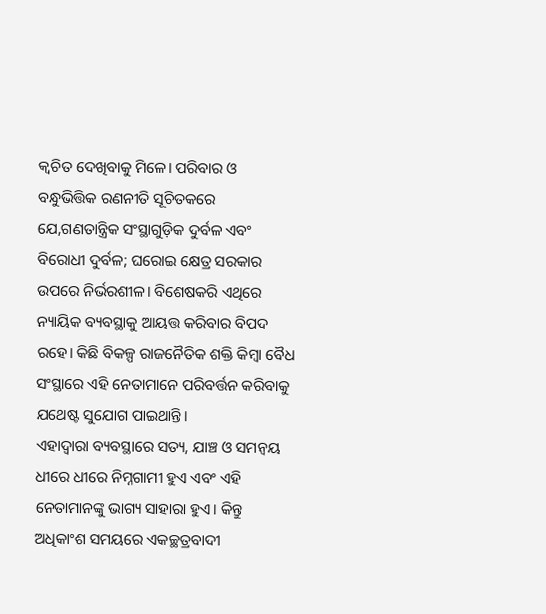କ୍ୱଚିତ ଦେଖିବାକୁ ମିଳେ। ପରିବାର ଓ ବନ୍ଧୁଭିତ୍ତିକ ରଣନୀତି ସୂଚିତକରେ ଯେ,ଗଣତାନ୍ତ୍ରିକ ସଂସ୍ଥାଗୁଡ଼ିକ ଦୁର୍ବଳ ଏବଂ ବିରୋଧୀ ଦୁର୍ବଳ; ଘରୋଇ କ୍ଷେତ୍ର ସରକାର ଉପରେ ନିର୍ଭରଶୀଳ। ବିଶେଷକରି ଏଥିରେ ନ୍ୟାୟିକ ବ୍ୟବସ୍ଥାକୁ ଆୟତ୍ତ କରିବାର ବିପଦ ରହେ। କିଛି ବିକଳ୍ପ ରାଜନୈତିକ ଶକ୍ତି କିମ୍ବା ବୈଧ ସଂସ୍ଥାରେ ଏହି ନେତାମାନେ ପରିବର୍ତ୍ତନ କରିବାକୁ ଯଥେଷ୍ଟ ସୁଯୋଗ ପାଇଥାନ୍ତି।
ଏହାଦ୍ୱାରା ବ୍ୟବସ୍ଥାରେ ସତ୍ୟ, ଯାଞ୍ଚ ଓ ସମନ୍ବୟ ଧୀରେ ଧୀରେ ନିମ୍ନଗାମୀ ହୁଏ ଏବଂ ଏହି ନେତାମାନଙ୍କୁ ଭାଗ୍ୟ ସାହାରା ହୁଏ। କିନ୍ତୁ ଅଧିକାଂଶ ସମୟରେ ଏକଚ୍ଛତ୍ରବାଦୀ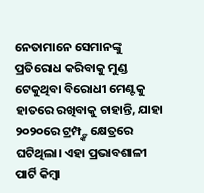ନେତାମାନେ ସେମାନଙ୍କୁ ପ୍ରତିରୋଧ କରିବାକୁ ମୁଣ୍ଡ ଟେକୁଥିବା ବିରୋଧୀ ମେଣ୍ଟକୁ ହାତରେ ରଖିବାକୁ ଚାହାନ୍ତି, ଯାହା ୨୦୨୦ରେ ଟ୍ରମ୍ପ୍ଙ୍କ କ୍ଷେତ୍ରରେ ଘଟିଥିଲା। ଏହା ପ୍ରଭାବଶାଳୀ ପାର୍ଟି କିମ୍ବା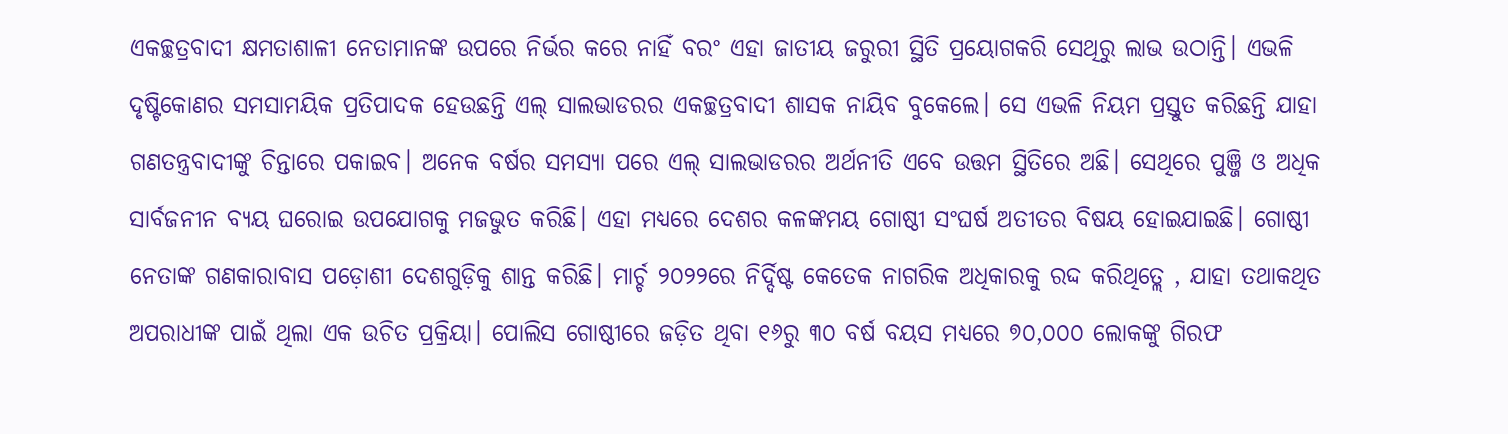ଏକଚ୍ଛତ୍ରବାଦୀ କ୍ଷମତାଶାଳୀ ନେତାମାନଙ୍କ ଉପରେ ନିର୍ଭର କରେ ନାହିଁ ବରଂ ଏହା ଜାତୀୟ ଜରୁରୀ ସ୍ଥିତି ପ୍ରୟୋଗକରି ସେଥିରୁ ଲାଭ ଉଠାନ୍ତି। ଏଭଳି ଦୃଷ୍ଟିକୋଣର ସମସାମୟିକ ପ୍ରତିପାଦକ ହେଉଛନ୍ତି ଏଲ୍ ସାଲଭାଡରର ଏକଚ୍ଛତ୍ରବାଦୀ ଶାସକ ନାୟିବ ବୁକେଲେ। ସେ ଏଭଳି ନିୟମ ପ୍ରସ୍ତୁତ କରିଛନ୍ତି ଯାହା ଗଣତନ୍ତ୍ରବାଦୀଙ୍କୁ ଚିନ୍ତାରେ ପକାଇବ। ଅନେକ ବର୍ଷର ସମସ୍ୟା ପରେ ଏଲ୍ ସାଲଭାଡରର ଅର୍ଥନୀତି ଏବେ ଉତ୍ତମ ସ୍ଥିତିରେ ଅଛି। ସେଥିରେ ପୁଞ୍ଜି ଓ ଅଧିକ ସାର୍ବଜନୀନ ବ୍ୟୟ ଘରୋଇ ଉପଯୋଗକୁ ମଜଭୁତ କରିଛି। ଏହା ମଧ୍ୟରେ ଦେଶର କଳଙ୍କମୟ ଗୋଷ୍ଠୀ ସଂଘର୍ଷ ଅତୀତର ବିଷୟ ହୋଇଯାଇଛି। ଗୋଷ୍ଠୀ ନେତାଙ୍କ ଗଣକାରାବାସ ପଡ଼ୋଶୀ ଦେଶଗୁଡ଼ିକୁ ଶାନ୍ତ କରିଛି। ମାର୍ଚ୍ଚ ୨୦୨୨ରେ ନିର୍ଦ୍ଦିଷ୍ଟ କେତେକ ନାଗରିକ ଅଧିକାରକୁ ରଦ୍ଦ କରିଥିତ୍ଲେ , ଯାହା ତଥାକଥିତ ଅପରାଧୀଙ୍କ ପାଇଁ ଥିଲା ଏକ ଉଚିତ ପ୍ରକ୍ରିୟା। ପୋଲିସ ଗୋଷ୍ଠୀରେ ଜଡ଼ିତ ଥିବା ୧୬ରୁ ୩୦ ବର୍ଷ ବୟସ ମଧ୍ୟରେ ୭୦,୦୦୦ ଲୋକଙ୍କୁ ଗିରଫ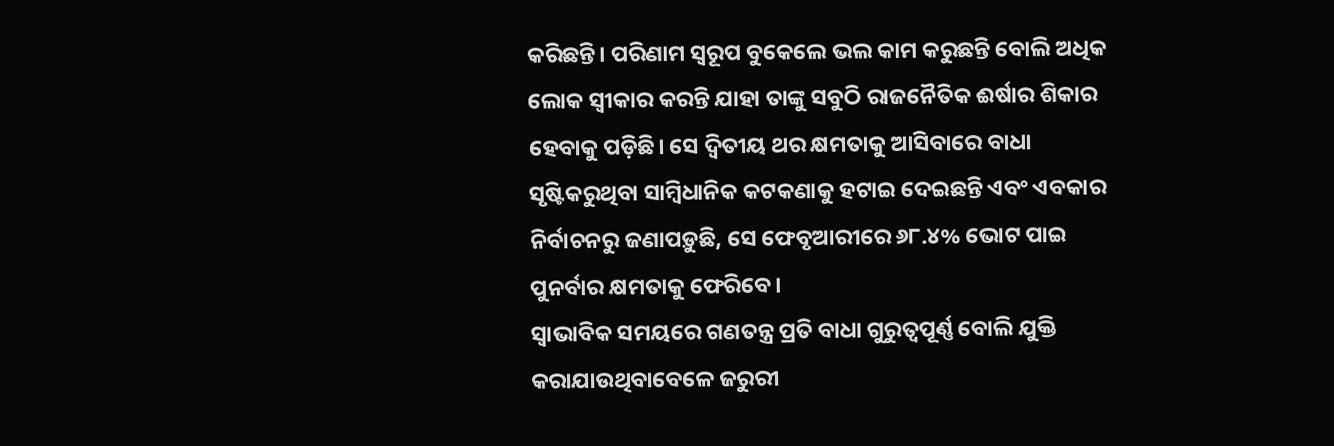କରିଛନ୍ତି। ପରିଣାମ ସ୍ବରୂପ ବୁକେଲେ ଭଲ କାମ କରୁଛନ୍ତି ବୋଲି ଅଧିକ ଲୋକ ସ୍ବୀକାର କରନ୍ତି ଯାହା ତାଙ୍କୁ ସବୁଠି ରାଜନୈତିକ ଈର୍ଷାର ଶିକାର ହେବାକୁ ପଡ଼ିଛି। ସେ ଦ୍ୱିତୀୟ ଥର କ୍ଷମତାକୁ ଆସିବାରେ ବାଧା ସୃଷ୍ଟିକରୁଥିବା ସାମ୍ବିଧାନିକ କଟକଣାକୁ ହଟାଇ ଦେଇଛନ୍ତି ଏବଂ ଏବକାର ନିର୍ବାଚନରୁ ଜଣାପଡ଼ୁଛି, ସେ ଫେବୃଆରୀରେ ୬୮.୪% ଭୋଟ ପାଇ ପୁନର୍ବାର କ୍ଷମତାକୁ ଫେରିବେ।
ସ୍ବାଭାବିକ ସମୟରେ ଗଣତନ୍ତ୍ର ପ୍ରତି ବାଧା ଗୁରୁତ୍ୱପୂର୍ଣ୍ଣ ବୋଲି ଯୁକ୍ତି କରାଯାଉଥିବାବେଳେ ଜରୁରୀ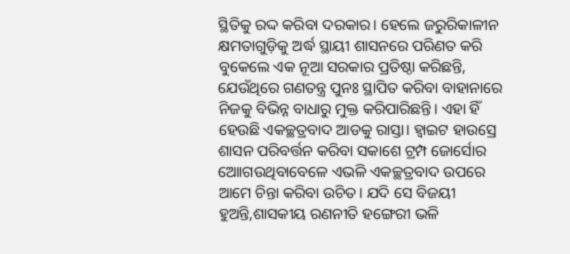ସ୍ଥିତିକୁ ରଦ୍ଦ କରିବା ଦରକାର। ହେଲେ ଜରୁରିକାଳୀନ କ୍ଷମତାଗୁଡ଼ିକୁ ଅର୍ଦ୍ଧ ସ୍ଥାୟୀ ଶାସନରେ ପରିଣତ କରି ବୁକେଲେ ଏକ ନୂଆ ସରକାର ପ୍ରତିଷ୍ଠା କରିଛନ୍ତି, ଯେଉଁଥିରେ ଗଣତନ୍ତ୍ର ପୁନଃ ସ୍ଥାପିତ କରିବା ବାହାନାରେ ନିଜକୁ ବିଭିନ୍ନ ବାଧାରୁ ମୁକ୍ତ କରିପାରିଛନ୍ତି। ଏହା ହିଁ ହେଉଛି ଏକଚ୍ଛତ୍ରବାଦ ଆଡକୁ ରାସ୍ତା। ହ୍ବାଇଟ ହାଉସ୍ରେ ଶାସନ ପରିବର୍ତ୍ତନ କରିବା ସକାଶେ ଟ୍ରମ୍ପ ଜୋର୍ସୋର ଆୋଗଉଥିବାବେଳେ ଏଭଳି ଏକଚ୍ଛତ୍ରବାଦ ଉପରେ ଆମେ ଚିନ୍ତା କରିବା ଉଚିତ। ଯଦି ସେ ବିଜୟୀ ହୁଅନ୍ତି,ଶାସକୀୟ ରଣନୀତି ହଙ୍ଗେରୀ ଭଳି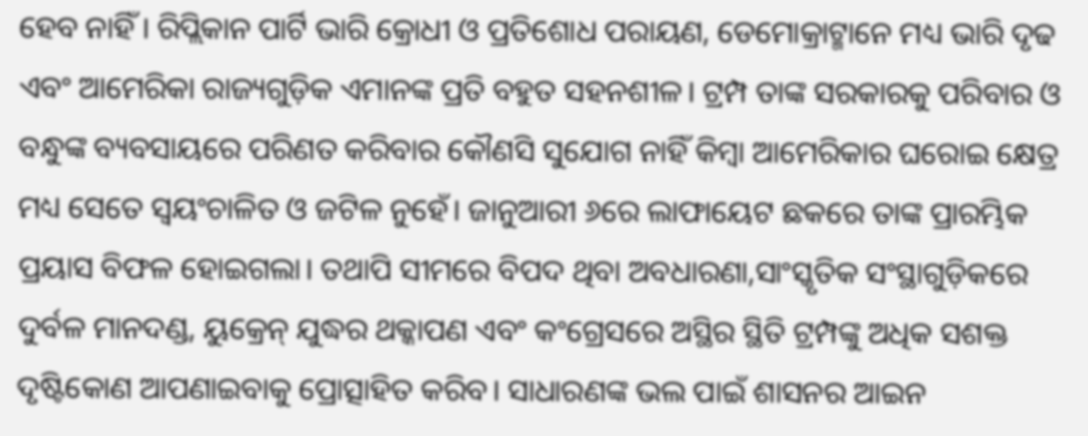ହେବ ନାହିଁ । ରିପ୍ଲିକାନ ପାର୍ଟି ଭାରି କ୍ରୋଧୀ ଓ ପ୍ରତିଶୋଧ ପରାୟଣ, ଡେମୋକ୍ରାଟ୍ମାନେ ମଧ୍ୟ ଭାରି ଦୃଢ ଏବଂ ଆମେରିକା ରାଜ୍ୟଗୁଡ଼ିକ ଏମାନଙ୍କ ପ୍ରତି ବହୁତ ସହନଶୀଳ। ଟ୍ରମ୍ପ ତାଙ୍କ ସରକାରକୁ ପରିବାର ଓ ବନ୍ଧୁଙ୍କ ବ୍ୟବସାୟରେ ପରିଣତ କରିବାର କୌଣସି ସୁଯୋଗ ନାହିଁ କିମ୍ବା ଆମେରିକାର ଘରୋଇ କ୍ଷେତ୍ର ମଧ୍ୟ ସେତେ ସ୍ବୟଂଚାଳିତ ଓ ଜଟିଳ ନୁହେଁ। ଜାନୁଆରୀ ୬ରେ ଲାଫାୟେଟ ଛକରେ ତାଙ୍କ ପ୍ରାରମ୍ଭିକ ପ୍ରୟାସ ବିଫଳ ହୋଇଗଲା। ତଥାପି ସୀମରେ ବିପଦ ଥିବା ଅବଧାରଣା,ସାଂସ୍କୃତିକ ସଂସ୍ଥାଗୁଡ଼ିକରେ ଦୁର୍ବଳ ମାନଦଣ୍ଡ, ୟୁକ୍ରେନ୍ ଯୁଦ୍ଧର ଥକ୍କାପଣ ଏବଂ କଂଗ୍ରେସରେ ଅସ୍ଥିର ସ୍ଥିତି ଟ୍ରମ୍ପଙ୍କୁ ଅଧିକ ସଶକ୍ତ ଦୃଷ୍ଟିକୋଣ ଆପଣାଇବାକୁ ପ୍ରୋତ୍ସାହିତ କରିବ। ସାଧାରଣଙ୍କ ଭଲ ପାଇଁ ଶାସନର ଆଇନ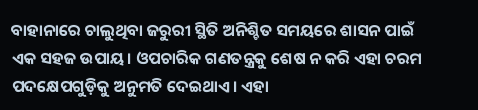ବାହାନାରେ ଚାଲୁଥିବା ଜରୁରୀ ସ୍ଥିତି ଅନିଶ୍ଚିତ ସମୟରେ ଶାସନ ପାଇଁ ଏକ ସହଜ ଉପାୟ। ଓପଚାରିକ ଗଣତନ୍ତ୍ରକୁ ଶେଷ ନ କରି ଏହା ଚରମ ପଦକ୍ଷେପଗୁଡ଼ିକୁ ଅନୁମତି ଦେଇଥାଏ। ଏହା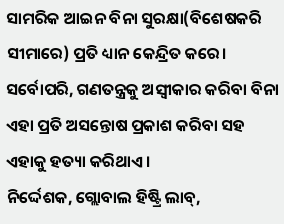ସାମରିକ ଆଇନ ବିନା ସୁରକ୍ଷା(ବିଶେଷକରି ସୀମାରେ) ପ୍ରତି ଧ୍ୟାନ କେନ୍ଦ୍ରିତ କରେ। ସର୍ବୋପରି, ଗଣତନ୍ତ୍ରକୁ ଅସ୍ବୀକାର କରିବା ବିନା ଏହା ପ୍ରତି ଅସନ୍ତୋଷ ପ୍ରକାଶ କରିବା ସହ ଏହାକୁ ହତ୍ୟା କରିଥାଏ।
ନିର୍ଦ୍ଦେଶକ, ଗ୍ଲୋବାଲ ହିଷ୍ଟ୍ରି ଲାବ୍,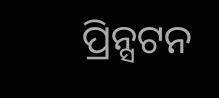ପ୍ରିନ୍ସଟନ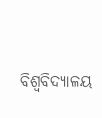ବିଶ୍ୱବିଦ୍ୟାଳୟ